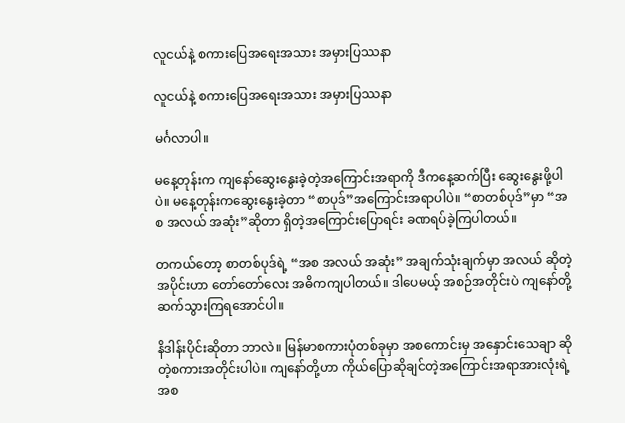လူငယ်နဲ့ စကားပြေအရေးအသား အမှားပြဿနာ

လူငယ်နဲ့ စကားပြေအရေးအသား အမှားပြဿနာ

မင်္ဂလာပါ။

မနေ့တုန်းက ကျနော်ဆွေးနွေးခဲ့တဲ့အကြောင်းအရာကို ဒီကနေ့ဆက်ပြီး ဆွေးနွေးဖို့ပါပဲ။ မနေ့တုန်းကဆွေးနွေးခဲ့တာ “စာပုဒ်”အကြောင်းအရာပါပဲ။ “စာတစ်ပုဒ်”မှာ “အစ အလယ် အဆုံး”ဆိုတာ ရှိတဲ့အကြောင်းပြောရင်း ခဏရပ်ခဲ့ကြပါတယ်။

တကယ်တော့ စာတစ်ပုဒ်ရဲ့ “အစ အလယ် အဆုံး” အချက်သုံးချက်မှာ အလယ် ဆိုတဲ့အပိုင်းဟာ တော်တော်လေး အဓိကကျပါတယ်။ ဒါပေမယ့် အစဉ်အတိုင်းပဲ ကျနော်တို့ ဆက်သွားကြရအောင်ပါ။

နိဒါန်းပိုင်းဆိုတာ ဘာလဲ။ မြန်မာစကားပုံတစ်ခုမှာ အစကောင်းမှ အနှောင်းသေချာ ဆိုတဲ့စကားအတိုင်းပါပဲ။ ကျနော်တို့ဟာ ကိုယ်ပြောဆိုချင်တဲ့အကြောင်းအရာအားလုံးရဲ့အစ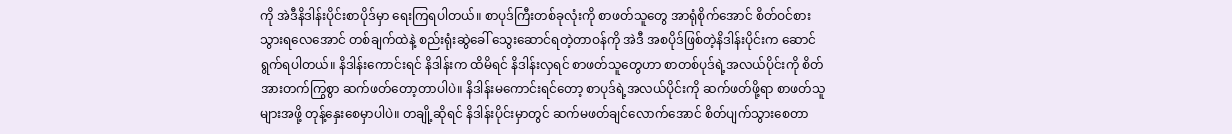ကို အဲဒီနိဒါန်းပိုင်းစာပိုဒ်မှာ ရေးကြရပါတယ်။ စာပုဒ်ကြီးတစ်ခုလုံးကို စာဖတ်သူတွေ အာရုံစိုက်အောင် စိတ်ဝင်စားသွားရလေအောင် တစ်ချက်ထဲနဲ့ စည်းရုံးဆွဲခေါ် သွေးဆောင်ရတဲ့တာဝန်ကို အဲဒီ အစပိုဒ်ဖြစ်တဲ့နိဒါန်းပိုင်းက ဆောင်ရွက်ရပါတယ်။ နိဒါန်းကောင်းရင် နိဒါန်းက ထိမိရင် နိဒါန်းလှရင် စာဖတ်သူတွေဟာ စာတစ်ပုဒ်ရဲ့အလယ်ပိုင်းကို စိတ်အားတက်ကြွစွာ ဆက်ဖတ်တော့တာပါပဲ။ နိဒါန်းမကောင်းရင်တော့ စာပုဒ်ရဲ့အလယ်ပိုင်းကို ဆက်ဖတ်ဖို့ရာ စာဖတ်သူများအဖို့ တုန့်နှေးစေမှာပါပဲ။ တချို့ဆိုရင် နိဒါန်းပိုင်းမှာတွင် ဆက်မဖတ်ချင်လောက်အောင် စိတ်ပျက်သွားစေတာ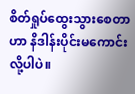စိတ်ရှုပ်ထွေးသွားစေတာဟာ နိဒါန်းပိုင်းမကောင်းလို့ပါပဲ။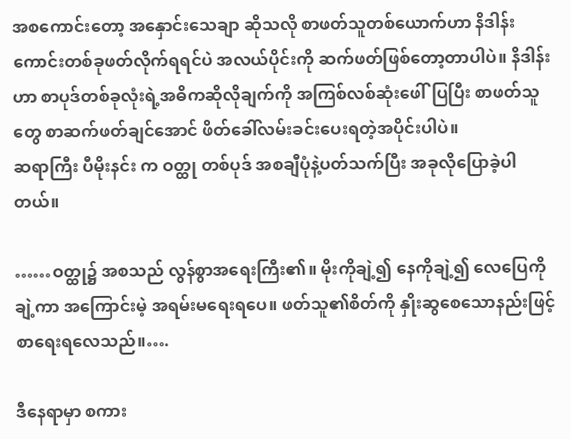အစကောင်းတော့ အနှောင်းသေချာ ဆိုသလို စာဖတ်သူတစ်ယောက်ဟာ နိဒါန်းကောင်းတစ်ခုဖတ်လိုက်ရရင်ပဲ အလယ်ပိုင်းကို ဆက်ဖတ်ဖြစ်တော့တာပါပဲ။ နိဒါန်းဟာ စာပုဒ်တစ်ခုလုံးရဲ့အဓိကဆိုလိုချက်ကို အကြစ်လစ်ဆုံးဖေါ်ပြပြီး စာဖတ်သူတွေ စာဆက်ဖတ်ချင်အောင် ဖိတ်ခေါ်လမ်းခင်းပေးရတဲ့အပိုင်းပါပဲ။
ဆရာကြီး ပီမိုးနင်း က ဝတ္ထု တစ်ပုဒ် အစချီပုံနဲ့ပတ်သက်ပြီး အခုလိုပြောခဲ့ပါတယ်။

……ဝတ္ထု၌ အစသည် လွန်စွာအရေးကြီး၏။ မိုးကိုချဲ့၍ နေကိုချဲ့၍ လေပြေကိုချဲ့ကာ အကြောင်းမဲ့ အရမ်းမရေးရပေ။ ဖတ်သူ၏စိတ်ကို နှိုးဆွစေသောနည်းဖြင့် စာရေးရလေသည်။….

ဒီနေရာမှာ စကား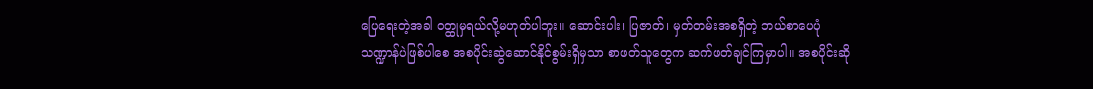ပြေရေးတဲ့အခါ ဝတ္ထုမှရယ်လို့မဟုတ်ပါဘူး။ ဆောင်းပါး၊ ပြဇာတ်၊ မှတ်တမ်းအစရှိတဲ့ ဘယ်စာပေပုံသဏ္ဍာန်ပဲဖြစ်ပါစေ အစပိုင်းဆွဲဆောင်နိုင်စွမ်းရှိမှသာ စာဖတ်သူတွေက ဆက်ဖတ်ချင်ကြမှာပါ။ အစပိုင်းဆို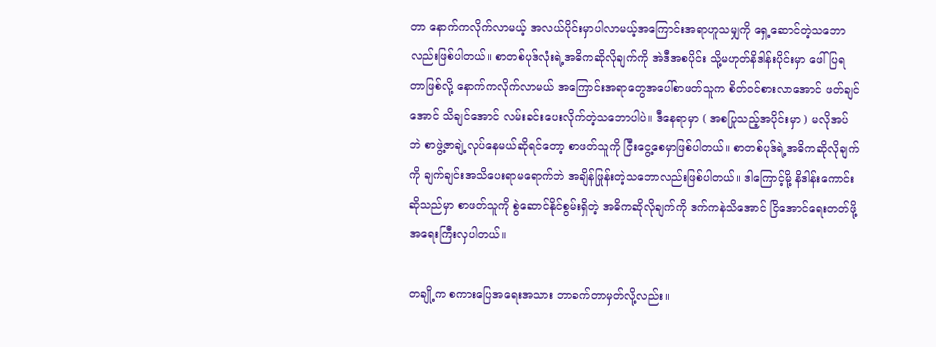တာ နောက်ကလိုက်လာမယ့် အလယ်ပိုင်းမှာပါလာမယ့်အကြောင်းအရာဟူသမျှကို ရှေ့ဆောင်တဲ့သဘောလည်းဖြစ်ပါတယ်။ စာတစ်ပုဒ်လုံးရဲ့အဓိကဆိုလိုချက်ကို အဲဒီအစပိုင်း သို့မဟုတ်နိဒါန်းပိုင်းမှာ ဖေါ်ပြရတာဖြစ်လို့ နောက်ကလိုက်လာမယ် အကြောင်းအရာတွေအပေါ်စာဖတ်သူက စိတ်ဝင်စားလာအောင် ဖတ်ချင်အောင် သိချင်အောင် လမ်းခင်းပေးလိုက်တဲ့သဘောပါပဲ။ ဒီနေရာမှာ ( အစပြုသည့်အပိုင်းမှာ ) မလိုအပ်ဘဲ စာဖွဲ့ဇာချဲ့လုပ်နေမယ်ဆိုရင်တော့ စာဖတ်သူကို ငြီးငွေ့စေမှာဖြစ်ပါတယ်။ စာတစ်ပုဒ်ရဲ့အဓိကဆိုလိုချက်ကို ချက်ချင်းအသိပေးရာမရောက်ဘဲ အချိန်ဖြုန်းတဲ့သဘောလည်းဖြစ်ပါတယ်။ ဒါကြောင့်မို့ နိဒါန်းကောင်း ဆိုသည်မှာ စာဖတ်သူကို စွဲဆောင်နိုင်စွမ်းရှိတဲ့ အဓိကဆိုလိုချက်ကို ဒက်ကနဲသိအောင် ငြိအောင်ရေးတတ်ဖို့ အရေးကြီးလှပါတယ်။

တချို့က စကားပြေအရေးအသား ဘာခက်တာမှတ်လို့လည်း။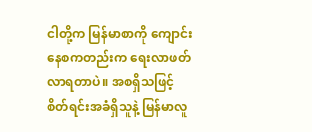ငါတို့က မြန်မာစာကို ကျောင်းနေစကတည်းက ရေးလာဖတ်လာရတာပဲ။ အစရှိသဖြင့် စိတ်ရင်းအခံရှိသူနဲ့ မြန်မာလူ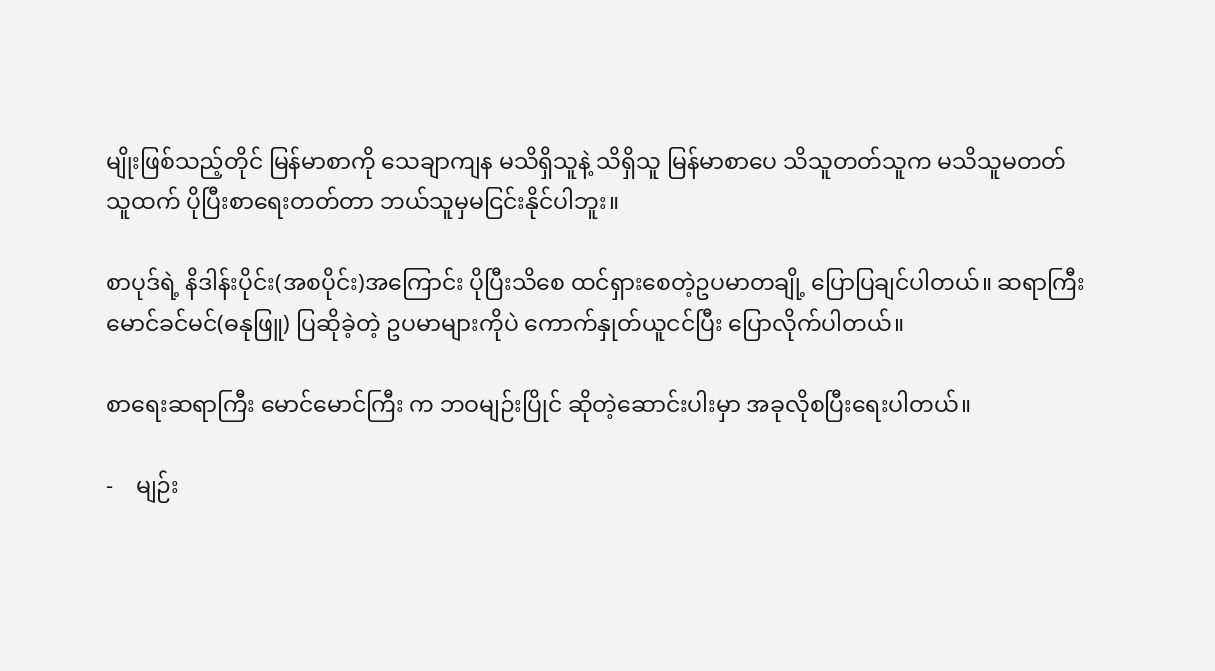မျိုးဖြစ်သည့်တိုင် မြန်မာစာကို သေချာကျန မသိရှိသူနဲ့ သိရှိသူ မြန်မာစာပေ သိသူတတ်သူက မသိသူမတတ်သူထက် ပိုပြီးစာရေးတတ်တာ ဘယ်သူမှမငြင်းနိုင်ပါဘူး။

စာပုဒ်ရဲ့ နိဒါန်းပိုင်း(အစပိုင်း)အကြောင်း ပိုပြီးသိစေ ထင်ရှားစေတဲ့ဥပမာတချို့ ပြောပြချင်ပါတယ်။ ဆရာကြီးမောင်ခင်မင်(ဓနုဖြူ) ပြဆိုခဲ့တဲ့ ဥပမာများကိုပဲ ကောက်နှုတ်ယူငင်ပြီး ပြောလိုက်ပါတယ်။

စာရေးဆရာကြီး မောင်မောင်ကြီး က ဘဝမျဉ်းပြိုင် ဆိုတဲ့ဆောင်းပါးမှာ အခုလိုစပြီးရေးပါတယ်။

-    မျဉ်း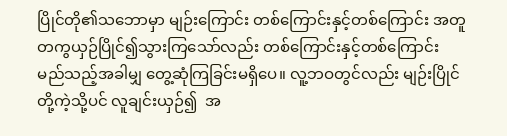ပြိုင်တို၏သဘောမှာ မျဉ်းကြောင်း တစ်ကြောင်းနှင့်တစ်ကြောင်း အတူတကွယှဉ်ပြိုင်၍သွားကြသော်လည်း တစ်ကြောင်းနှင့်တစ်ကြောင်း မည်သည့်အခါမျှ တွေ့ဆုံကြခြင်းမရှိပေ။ လူ့ဘဝတွင်လည်း မျဉ်းပြိုင်တို့ကဲ့သို့ပင် လူချင်းယှဉ်၍  အ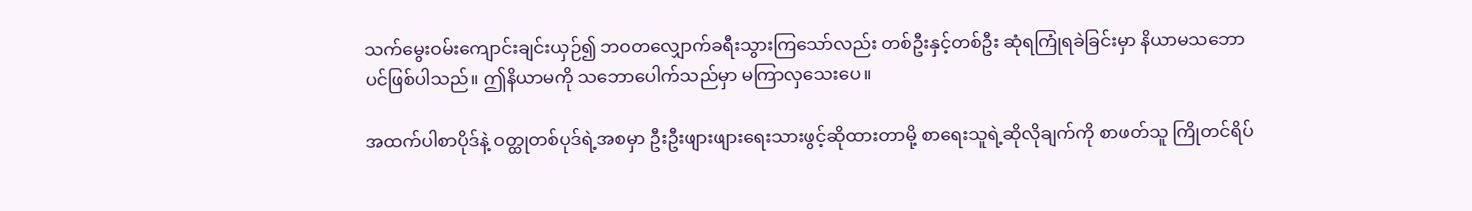သက်မွေးဝမ်းကျောင်းချင်းယှဉ်၍ ဘဝတလျှောက်ခရီးသွားကြသော်လည်း တစ်ဦးနှင့်တစ်ဦး ဆုံရကြုံရခဲခြင်းမှာ နိယာမသဘောပင်ဖြစ်ပါသည်။ ဤနိယာမကို သဘောပေါက်သည်မှာ မကြာလှသေးပေ။

အထက်ပါစာပိုဒ်နဲ့ ဝတ္ထုတစ်ပုဒ်ရဲ့အစမှာ ဦးဦးဖျားဖျားရေးသားဖွင့်ဆိုထားတာမို့ စာရေးသူရဲ့ဆိုလိုချက်ကို စာဖတ်သူ ကြိုတင်ရိပ်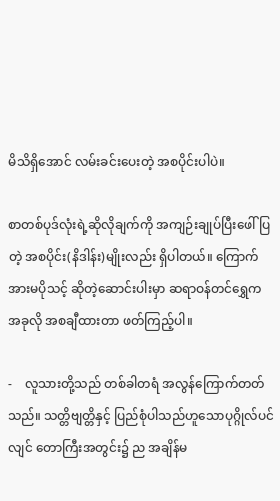မိသိရှိအောင် လမ်းခင်းပေးတဲ့ အစပိုင်းပါပဲ။

စာတစ်ပုဒ်လုံးရဲ့ဆိုလိုချက်ကို အကျဉ်းချုပ်ပြီးဖေါ်ပြတဲ့ အစပိုင်း(နိဒါန်း)မျိုးလည်း ရှိပါတယ်။ ကြောက်အားမပိုသင့် ဆိုတဲ့ဆောင်းပါးမှာ ဆရာဝန်တင်ရွှေက အခုလို အစချီထားတာ ဖတ်ကြည့်ပါ။

-    လူသားတို့သည် တစ်ခါတရံ အလွန်ကြောက်တတ်သည်။ သတ္တိဗျတ္တိနှင့် ပြည်စုံပါသည်ဟူသောပုဂ္ဂိုလ်ပင်လျင် တောကြီးအတွင်း၌ ည အချိန်မ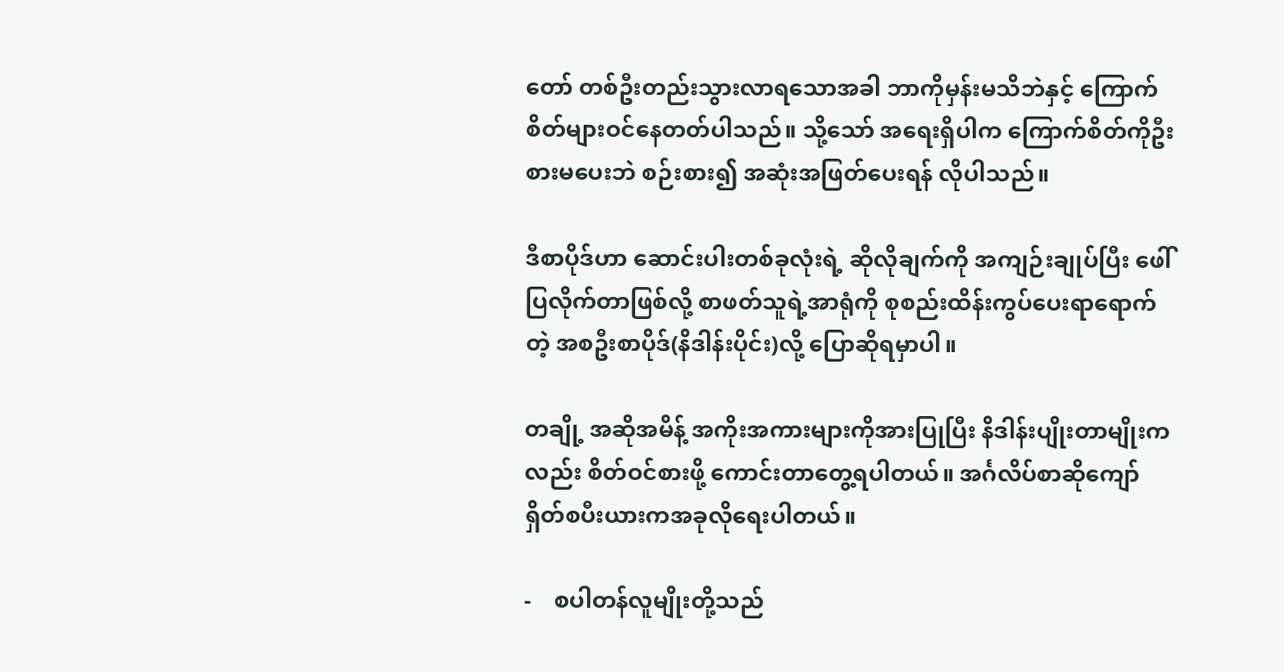တော် တစ်ဦးတည်းသွားလာရသောအခါ ဘာကိုမှန်းမသိဘဲနှင့် ကြောက်စိတ်များဝင်နေတတ်ပါသည်။ သို့သော် အရေးရှိပါက ကြောက်စိတ်ကိုဦးစားမပေးဘဲ စဉ်းစား၍ အဆုံးအဖြတ်ပေးရန် လိုပါသည်။

ဒီစာပိုဒ်ဟာ ဆောင်းပါးတစ်ခုလုံးရဲ့ ဆိုလိုချက်ကို အကျဉ်းချုပ်ပြီး ဖေါ်ပြလိုက်တာဖြစ်လို့ စာဖတ်သူရဲ့အာရုံကို စုစည်းထိန်းကွပ်ပေးရာရောက်တဲ့ အစဦးစာပိုဒ်(နိဒါန်းပိုင်း)လို့ ပြောဆိုရမှာပါ။

တချို့ အဆိုအမိန့် အကိုးအကားများကိုအားပြုပြီး နိဒါန်းပျိုးတာမျိုးကလည်း စိတ်ဝင်စားဖို့ ကောင်းတာတွေ့ရပါတယ်။ အင်္ဂလိပ်စာဆိုကျော် ရှိတ်စပီးယားကအခုလိုရေးပါတယ်။

-    စပါတန်လူမျိုးတို့သည်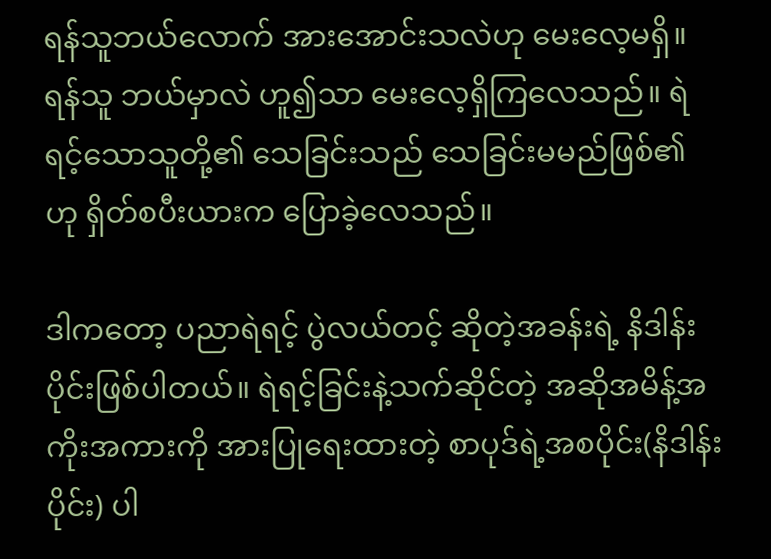ရန်သူဘယ်လောက် အားအောင်းသလဲဟု မေးလေ့မရှိ။ ရန်သူ ဘယ်မှာလဲ ဟူ၍သာ မေးလေ့ရှိကြလေသည်။ ရဲရင့်သောသူတို့၏ သေခြင်းသည် သေခြင်းမမည်ဖြစ်၏ ဟု ရှိတ်စပီးယားက ပြောခဲ့လေသည်။

ဒါကတော့ ပညာရဲရင့် ပွဲလယ်တင့် ဆိုတဲ့အခန်းရဲ့ နိဒါန်းပိုင်းဖြစ်ပါတယ်။ ရဲရင့်ခြင်းနဲ့သက်ဆိုင်တဲ့ အဆိုအမိန့်အကိုးအကားကို အားပြုရေးထားတဲ့ စာပုဒ်ရဲ့အစပိုင်း(နိဒါန်းပိုင်း) ပါ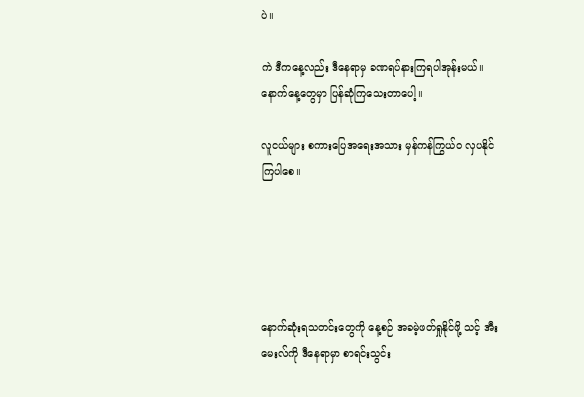ပဲ။

ကဲ ဒီကနေ့လည်း ဒီနေရာမှ ခဏရပ်နားကြရပါအုန်းမယ်။ နောက်နေ့တွေမှာ ပြန်ဆုံကြသေးတာပေါ့။

လူငယ်များ စကားပြေအရေးအသား မှန်ကန်ကြွယ်ဝ လှပနိုင်ကြပါစေ။





နောက်ဆုံးရသတင်းတွေကို နေ့စဉ် အခမဲ့ဖတ်ရှုနိုင်ဖို့ သင့် အီးမေးလ်ကို ဒီနေရာမှာ စာရင်းသွင်း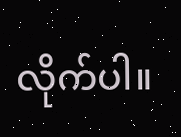လိုက်ပါ။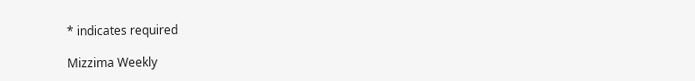* indicates required

Mizzima Weekly